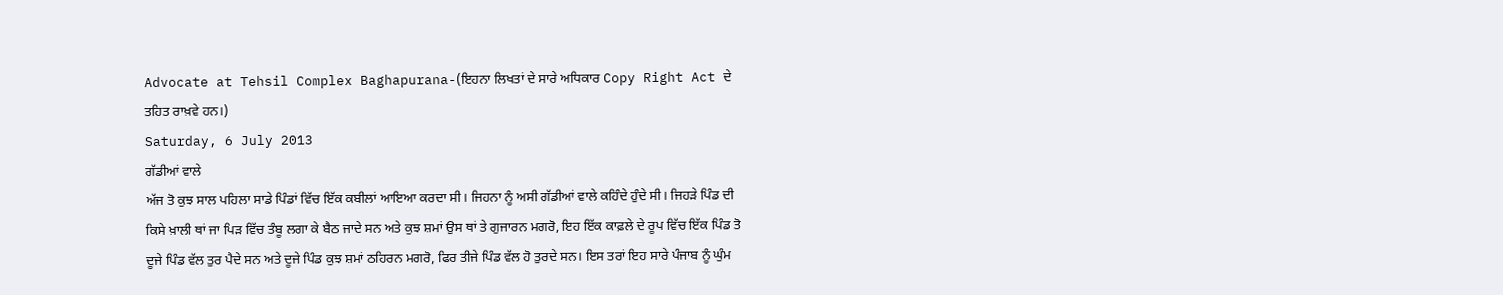Advocate at Tehsil Complex Baghapurana-(ਇਹਨਾ ਲਿਖਤਾਂ ਦੇ ਸਾਰੇ ਅਧਿਕਾਰ Copy Right Act ਦੇ ਤਹਿਤ ਰਾਖ਼ਵੇ ਹਨ।)
Saturday, 6 July 2013
ਗੱਡੀਆਂ ਵਾਲੇ
ਅੱਜ ਤੋ ਕੁਝ ਸਾਲ ਪਹਿਲਾ ਸਾਡੇ ਪਿੰਡਾਂ ਵਿੱਚ ਇੱਕ ਕਬੀਲਾਂ ਆਇਆ ਕਰਦਾ ਸੀ। ਜਿਹਨਾ ਨੂੰ ਅਸੀ ਗੱਡੀਆਂ ਵਾਲੇ ਕਹਿੰਦੇ ਹੁੰਦੇ ਸੀ। ਜਿਹੜੇ ਪਿੰਡ ਦੀ ਕਿਸੇ ਖ਼ਾਲੀ ਥਾਂ ਜਾ ਪਿੜ ਵਿੱਚ ਤੰਬੂ ਲਗਾ ਕੇ ਬੈਠ ਜਾਦੇ ਸਨ ਅਤੇ ਕੁਝ ਸ਼ਮਾਂ ਉਸ ਥਾਂ ਤੇ ਗੁਜਾਰਨ ਮਗਰੋ, ਇਹ ਇੱਕ ਕਾਫ਼ਲੇ ਦੇ ਰੂਪ ਵਿੱਚ ਇੱਕ ਪਿੰਡ ਤੋ ਦੂਜੇ ਪਿੰਡ ਵੱਲ ਤੁਰ ਪੈਦੇ ਸਨ ਅਤੇ ਦੂਜੇ ਪਿੰਡ ਕੁਝ ਸ਼ਮਾਂ ਠਹਿਰਨ ਮਗਰੋ, ਫਿਰ ਤੀਜੇ ਪਿੰਡ ਵੱਲ ਹੋ ਤੁਰਦੇ ਸਨ। ਇਸ ਤਰਾਂ ਇਹ ਸਾਰੇ ਪੰਜਾਬ ਨੂੰ ਘੁੰਮ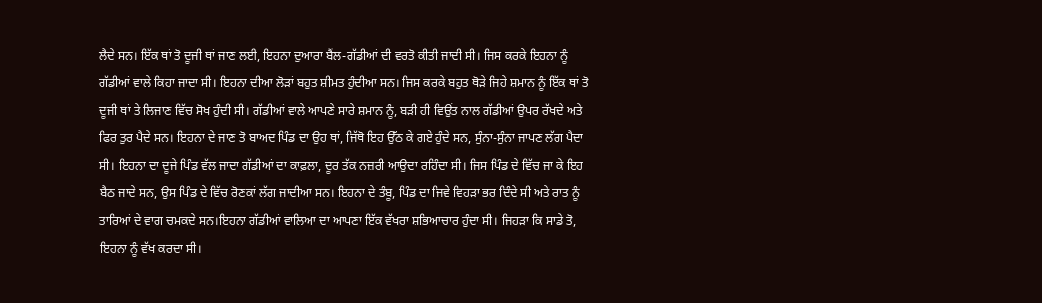ਲੈਦੇ ਸਨ। ਇੱਕ ਥਾਂ ਤੋ ਦੂਜੀ ਥਾਂ ਜਾਣ ਲਈ, ਇਹਨਾ ਦੁਆਰਾ ਬੈਂਲ-ਗੱਡੀਆਂ ਦੀ ਵਰਤੋ ਕੀਤੀ ਜਾਦੀ ਸੀ। ਜਿਸ ਕਰਕੇ ਇਹਨਾ ਨੂੰ ਗੱਡੀਆਂ ਵਾਲੇ ਕਿਹਾ ਜਾਦਾ ਸੀ। ਇਹਨਾ ਦੀਆ ਲੋੜਾਂ ਬਹੁਤ ਸ਼ੀਮਤ ਹੁੰਦੀਆ ਸਨ। ਜਿਸ ਕਰਕੇ ਬਹੁਤ ਥੋੜੇ ਜਿਹੇ ਸ਼ਮਾਨ ਨੂੰ ਇੱਕ ਥਾਂ ਤੋ ਦੂਜੀ ਥਾਂ ਤੇ ਲਿਜਾਣ ਵਿੱਚ ਸੋਖ ਹੁੰਦੀ ਸੀ। ਗੱਡੀਆਂ ਵਾਲੇ ਆਪਣੇ ਸਾਰੇ ਸ਼ਮਾਨ ਨੂੰ, ਬੜੀ ਹੀ ਵਿਉਂਤ ਨਾਲ ਗੱਡੀਆਂ ਉਪਰ ਰੱਖਦੇ ਅਤੇ ਫਿਰ ਤੁਰ ਪੈਦੇ ਸਨ। ਇਹਨਾ ਦੇ ਜਾਣ ਤੋ ਬਾਅਦ ਪਿੰਡ ਦਾ ਉਹ ਥਾਂ, ਜਿੱਥੋ ਇਹ ਉੱਠ ਕੇ ਗਏ ਹੁੰਦੇ ਸਨ, ਸੁੰਨਾ-ਸੁੰਨਾ ਜਾਪਣ ਲੱਗ ਪੈਦਾ ਸੀ। ਇਹਨਾ ਦਾ ਦੂਜੇ ਪਿੰਡ ਵੱਲ ਜਾਦਾ ਗੱਡੀਆਂ ਦਾ ਕਾਫ਼ਲਾ, ਦੂਰ ਤੱਕ ਨਜ਼ਰੀ ਆਉਦਾ ਰਹਿੰਦਾ ਸੀ। ਜਿਸ ਪਿੰਡ ਦੇ ਵਿੱਚ ਜਾ ਕੇ ਇਹ ਬੈਠ ਜਾਦੇ ਸਨ, ਉਸ ਪਿੰਡ ਦੇ ਵਿੱਚ ਰੋਣਕਾਂ ਲੱਗ ਜਾਦੀਆ ਸਨ। ਇਹਨਾ ਦੇ ਤੰਬੂ, ਪਿੰਡ ਦਾ ਜਿਵੇ ਵਿਹੜਾ ਭਰ ਦਿੰਦੇ ਸੀ ਅਤੇ ਰਾਤ ਨੂੰ ਤਾਰਿਆਂ ਦੇ ਵਾਗ ਚਮਕਦੇ ਸਨ।ਇਹਨਾ ਗੱਡੀਆਂ ਵਾਲਿਆ ਦਾ ਆਪਣਾ ਇੱਕ ਵੱਖਰਾ ਸ਼ਭਿਆਚਾਰ ਹੁੰਦਾ ਸੀ। ਜਿਹੜਾ ਕਿ ਸਾਡੇ ਤੋ, ਇਹਨਾ ਨੂੰ ਵੱਖ ਕਰਦਾ ਸੀ।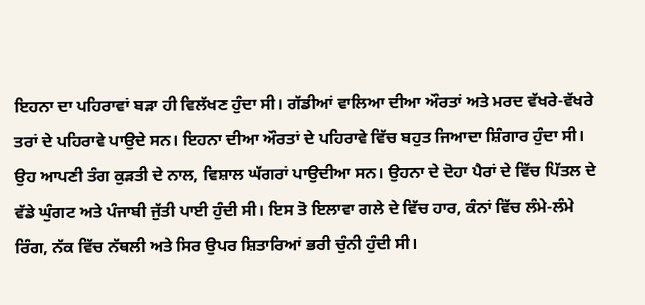ਇਹਨਾ ਦਾ ਪਹਿਰਾਵਾਂ ਬੜਾ ਹੀ ਵਿਲੱਖਣ ਹੁੰਦਾ ਸੀ। ਗੱਡੀਆਂ ਵਾਲਿਆ ਦੀਆ ਔਰਤਾਂ ਅਤੇ ਮਰਦ ਵੱਖਰੇ-ਵੱਖਰੇ ਤਰਾਂ ਦੇ ਪਹਿਰਾਵੇ ਪਾਉਦੇ ਸਨ। ਇਹਨਾ ਦੀਆ ਔਰਤਾਂ ਦੇ ਪਹਿਰਾਵੇ ਵਿੱਚ ਬਹੁਤ ਜਿਆਦਾ ਸ਼ਿੰਗਾਰ ਹੁੰਦਾ ਸੀ। ਉਹ ਆਪਣੀ ਤੰਗ ਕੁੜਤੀ ਦੇ ਨਾਲ, ਵਿਸ਼ਾਲ ਘੱਗਰਾਂ ਪਾਉਦੀਆ ਸਨ। ਉਹਨਾ ਦੇ ਦੋਹਾ ਪੈਰਾਂ ਦੇ ਵਿੱਚ ਪਿੱਤਲ ਦੇ ਵੱਡੇ ਘੁੰਗਟ ਅਤੇ ਪੰਜਾਬੀ ਜੁੱਤੀ ਪਾਈ ਹੁੰਦੀ ਸੀ। ਇਸ ਤੋ ਇਲਾਵਾ ਗਲੇ ਦੇ ਵਿੱਚ ਹਾਰ, ਕੰਨਾਂ ਵਿੱਚ ਲੰਮੇ-ਲੰਮੇ ਰਿੰਗ, ਨੱਕ ਵਿੱਚ ਨੱਥਲੀ ਅਤੇ ਸਿਰ ਉਪਰ ਸ਼ਿਤਾਰਿਆਂ ਭਰੀ ਚੁੰਨੀ ਹੁੰਦੀ ਸੀ।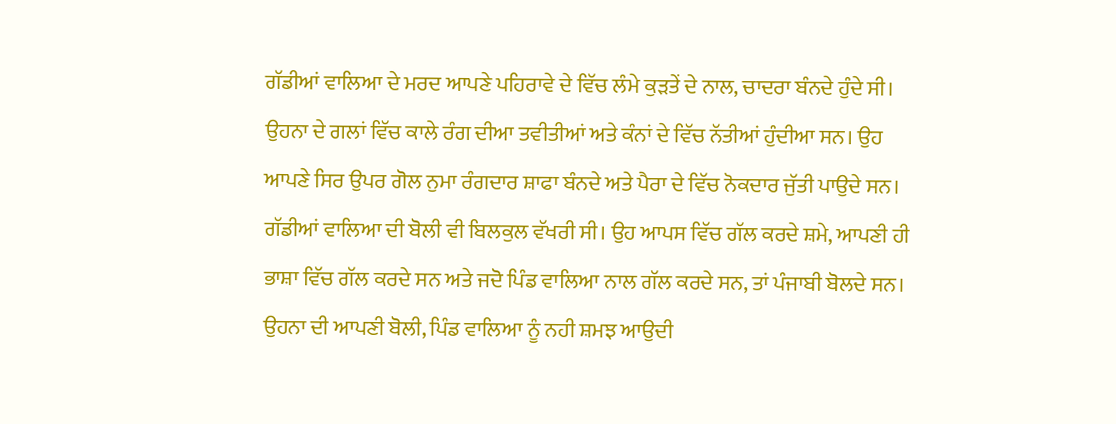ਗੱਡੀਆਂ ਵਾਲਿਆ ਦੇ ਮਰਦ ਆਪਣੇ ਪਹਿਰਾਵੇ ਦੇ ਵਿੱਚ ਲੰਮੇ ਕੁੜਤੇਂ ਦੇ ਨਾਲ, ਚਾਦਰਾ ਬੰਨਦੇ ਹੁੰਦੇ ਸੀ। ਉਹਨਾ ਦੇ ਗਲਾਂ ਵਿੱਚ ਕਾਲੇ ਰੰਗ ਦੀਆ ਤਵੀਤੀਆਂ ਅਤੇ ਕੰਨਾਂ ਦੇ ਵਿੱਚ ਨੱਤੀਆਂ ਹੁੰਦੀਆ ਸਨ। ਉਹ ਆਪਣੇ ਸਿਰ ਉਪਰ ਗੋਲ ਨੁਮਾ ਰੰਗਦਾਰ ਸ਼ਾਫਾ ਬੰਨਦੇ ਅਤੇ ਪੈਰਾ ਦੇ ਵਿੱਚ ਨੋਕਦਾਰ ਜੁੱਤੀ ਪਾਉਦੇ ਸਨ। ਗੱਡੀਆਂ ਵਾਲਿਆ ਦੀ ਬੋਲੀ ਵੀ ਬਿਲਕੁਲ ਵੱਖਰੀ ਸੀ। ਉਹ ਆਪਸ ਵਿੱਚ ਗੱਲ ਕਰਦੇ ਸ਼ਮੇ, ਆਪਣੀ ਹੀ ਭਾਸ਼ਾ ਵਿੱਚ ਗੱਲ ਕਰਦੇ ਸਨ ਅਤੇ ਜਦੋ ਪਿੰਡ ਵਾਲਿਆ ਨਾਲ ਗੱਲ ਕਰਦੇ ਸਨ, ਤਾਂ ਪੰਜਾਬੀ ਬੋਲਦੇ ਸਨ। ਉਹਨਾ ਦੀ ਆਪਣੀ ਬੋਲੀ, ਪਿੰਡ ਵਾਲਿਆ ਨੂੰ ਨਹੀ ਸ਼ਮਝ ਆਉਦੀ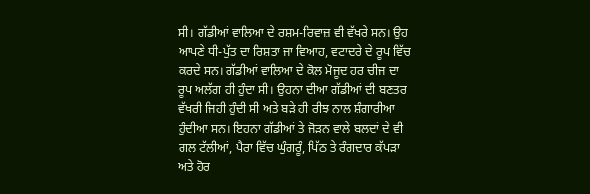ਸੀ। ਗੱਡੀਆਂ ਵਾਲਿਆ ਦੇ ਰਸ਼ਮ-ਰਿਵਾਜ਼ ਵੀ ਵੱਖਰੇ ਸਨ। ਉਹ ਆਪਣੇ ਧੀ-ਪੁੱਤ ਦਾ ਰਿਸ਼ਤਾ ਜਾ ਵਿਆਹ, ਵਟਾਦਰੇ ਦੇ ਰੂਪ ਵਿੱਚ ਕਰਦੇ ਸਨ। ਗੱਡੀਆਂ ਵਾਲਿਆ ਦੇ ਕੋਲ ਮੋਜੂਦ ਹਰ ਚੀਜ ਦਾ ਰੂਪ ਅਲੱਗ ਹੀ ਹੁੰਦਾ ਸੀ। ਉਹਨਾ ਦੀਆ ਗੱਡੀਆਂ ਦੀ ਬਣਤਰ ਵੱਖਰੀ ਜਿਹੀ ਹੁੰਦੀ ਸੀ ਅਤੇ ਬੜੇ ਹੀ ਰੀਝ ਨਾਲ ਸ਼ੰਗਾਰੀਆ ਹੁੰਦੀਆ ਸਨ। ਇਹਨਾ ਗੱਡੀਆਂ ਤੇ ਜੋੜਨ ਵਾਲੇ ਬਲਦਾਂ ਦੇ ਵੀ ਗਲ ਟੱਲੀਆਂ, ਪੈਰਾ ਵਿੱਚ ਘੁੰਗਰੂੰ, ਪਿੱਠ ਤੇ ਰੰਗਦਾਰ ਕੱਪੜਾ ਅਤੇ ਹੋਰ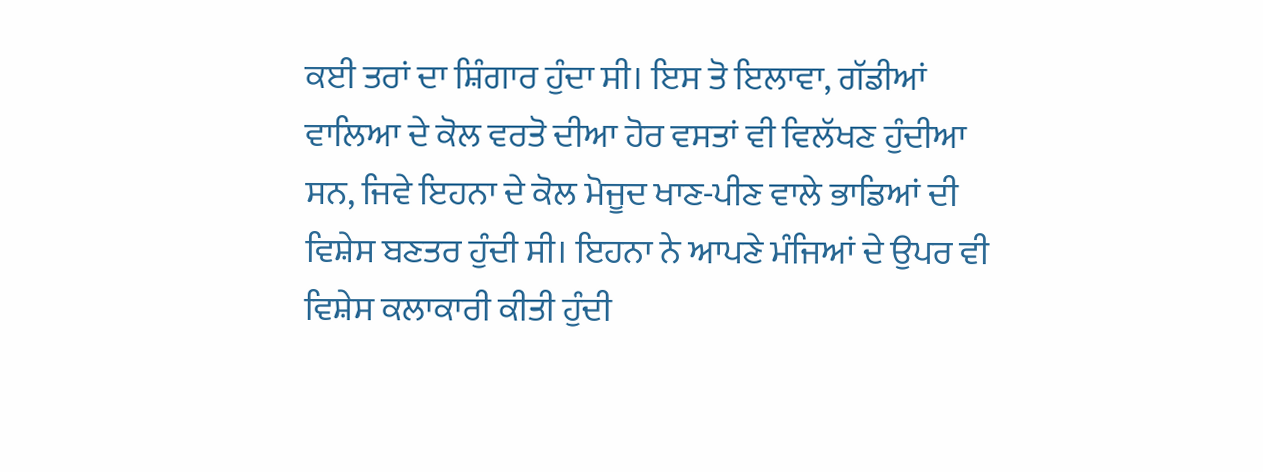ਕਈ ਤਰਾਂ ਦਾ ਸ਼ਿੰਗਾਰ ਹੁੰਦਾ ਸੀ। ਇਸ ਤੋ ਇਲਾਵਾ, ਗੱਡੀਆਂ ਵਾਲਿਆ ਦੇ ਕੋਲ ਵਰਤੋ ਦੀਆ ਹੋਰ ਵਸਤਾਂ ਵੀ ਵਿਲੱਖਣ ਹੁੰਦੀਆ ਸਨ, ਜਿਵੇ ਇਹਨਾ ਦੇ ਕੋਲ ਮੋਜੂਦ ਖਾਣ-ਪੀਣ ਵਾਲੇ ਭਾਡਿਆਂ ਦੀ ਵਿਸ਼ੇਸ ਬਣਤਰ ਹੁੰਦੀ ਸੀ। ਇਹਨਾ ਨੇ ਆਪਣੇ ਮੰਜਿਆਂ ਦੇ ਉਪਰ ਵੀ ਵਿਸ਼ੇਸ ਕਲਾਕਾਰੀ ਕੀਤੀ ਹੁੰਦੀ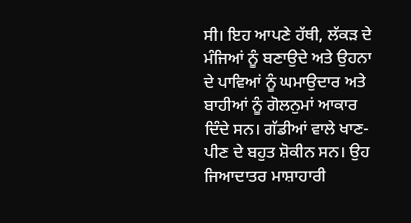ਸੀ। ਇਹ ਆਪਣੇ ਹੱਥੀ, ਲੱਕੜ ਦੇ ਮੰਜਿਆਂ ਨੂੰ ਬਣਾਉਦੇ ਅਤੇ ਉਹਨਾ ਦੇ ਪਾਵਿਆਂ ਨੂੰ ਘਮਾਉਦਾਰ ਅਤੇ ਬਾਹੀਆਂ ਨੂੰ ਗੋਲਨੁਮਾਂ ਆਕਾਰ ਦਿੰਦੇ ਸਨ। ਗੱਡੀਆਂ ਵਾਲੇ ਖਾਣ-ਪੀਣ ਦੇ ਬਹੁਤ ਸ਼ੋਕੀਨ ਸਨ। ਉਹ ਜਿਆਦਾਤਰ ਮਾਸ਼ਾਹਾਰੀ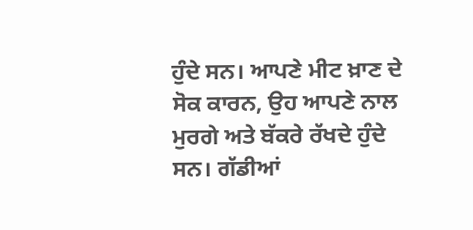ਹੁੰਦੇ ਸਨ। ਆਪਣੇ ਮੀਟ ਖ਼ਾਣ ਦੇ ਸੋਕ ਕਾਰਨ, ਉਹ ਆਪਣੇ ਨਾਲ ਮੁਰਗੇ ਅਤੇ ਬੱਕਰੇ ਰੱਖਦੇ ਹੁੰਦੇ ਸਨ। ਗੱਡੀਆਂ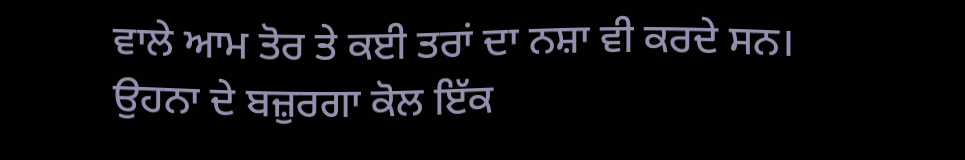ਵਾਲੇ ਆਮ ਤੋਰ ਤੇ ਕਈ ਤਰਾਂ ਦਾ ਨਸ਼ਾ ਵੀ ਕਰਦੇ ਸਨ। ਉਹਨਾ ਦੇ ਬਜ਼ੁਰਗਾ ਕੋਲ ਇੱਕ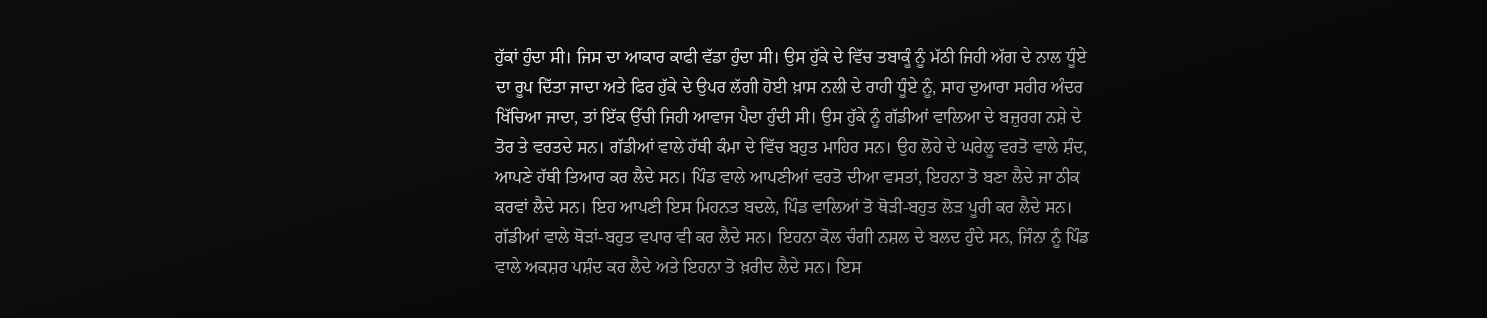ਹੁੱਕਾਂ ਹੁੰਦਾ ਸੀ। ਜਿਸ ਦਾ ਆਕਾਰ ਕਾਫੀ ਵੱਡਾ ਹੁੰਦਾ ਸੀ। ਉਸ ਹੁੱਕੇ ਦੇ ਵਿੱਚ ਤਬਾਕੂੰ ਨੂੰ ਮੱਠੀ ਜਿਹੀ ਅੱਗ ਦੇ ਨਾਲ ਧੂੰਏ ਦਾ ਰੂਪ ਦਿੱਤਾ ਜਾਦਾ ਅਤੇ ਫਿਰ ਹੁੱਕੇ ਦੇ ਉਪਰ ਲੱਗੀ ਹੋਈ ਖ਼ਾਸ ਨਲੀ ਦੇ ਰਾਹੀ ਧੂੰਏ ਨੂੰ, ਸਾਹ ਦੁਆਰਾ ਸਰੀਰ ਅੰਦਰ ਖਿੱਚਿਆ ਜਾਦਾ, ਤਾਂ ਇੱਕ ਉੱਚੀ ਜਿਹੀ ਆਵਾਜ ਪੈਦਾ ਹੁੰਦੀ ਸੀ। ਉਸ ਹੁੱਕੇ ਨੂੰ ਗੱਡੀਆਂ ਵਾਲਿਆ ਦੇ ਬਜ਼ੁਰਗ ਨਸ਼ੇ ਦੇ ਤੋਰ ਤੇ ਵਰਤਦੇ ਸਨ। ਗੱਡੀਆਂ ਵਾਲੇ ਹੱਥੀ ਕੰਮਾ ਦੇ ਵਿੱਚ ਬਹੁਤ ਮਾਹਿਰ ਸਨ। ਉਹ ਲੋਹੇ ਦੇ ਘਰੇਲੂ ਵਰਤੋ ਵਾਲੇ ਸ਼ੰਦ, ਆਪਣੇ ਹੱਥੀ ਤਿਆਰ ਕਰ ਲੈਦੇ ਸਨ। ਪਿੰਡ ਵਾਲੇ ਆਪਣੀਆਂ ਵਰਤੋ ਦੀਆ ਵਸਤਾਂ, ਇਹਨਾ ਤੋ ਬਣਾ ਲੈਦੇ ਜਾ ਠੀਕ ਕਰਵਾਂ ਲੈਦੇ ਸਨ। ਇਹ ਆਪਣੀ ਇਸ ਮਿਹਨਤ ਬਦਲੇ, ਪਿੰਡ ਵਾਲਿਆਂ ਤੋ ਥੋੜੀ-ਬਹੁਤ ਲੋੜ ਪੂਰੀ ਕਰ ਲੈਦੇ ਸਨ। ਗੱਡੀਆਂ ਵਾਲੇ ਥੋੜਾਂ-ਬਹੁਤ ਵਪਾਰ ਵੀ ਕਰ ਲੈਦੇ ਸਨ। ਇਹਨਾ ਕੋਲ ਚੰਗੀ ਨਸ਼ਲ ਦੇ ਬਲਦ ਹੁੰਦੇ ਸਨ, ਜਿੰਨਾ ਨੂੰ ਪਿੰਡ ਵਾਲੇ ਅਕਸ਼ਰ ਪਸ਼ੰਦ ਕਰ ਲੈਦੇ ਅਤੇ ਇਹਨਾ ਤੋ ਖ਼ਰੀਦ ਲੈਦੇ ਸਨ। ਇਸ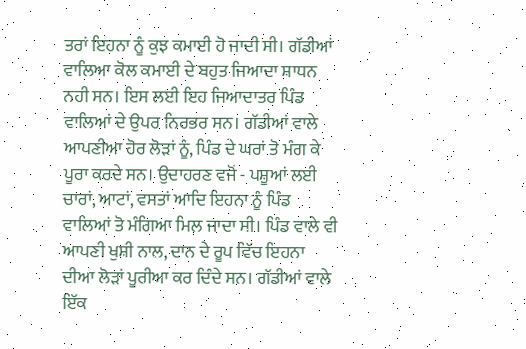ਤਰਾਂ ਇਹਨਾ ਨੂੰ ਕੁਝ ਕਮਾਈ ਹੋ ਜਾਦੀ ਸੀ। ਗੱਡੀਆਂ ਵਾਲਿਆ ਕੋਲ ਕਮਾਈ ਦੇ ਬਹੁਤ ਜਿਆਦਾ ਸ਼ਾਧਨ ਨਹੀ ਸਨ। ਇਸ ਲਈ ਇਹ ਜਿਆਦਾਤਰ ਪਿੰਡ ਵਾਲਿਆਂ ਦੇ ਉਪਰ ਨਿਰਭਰ ਸਨ। ਗੱਡੀਆਂ ਵਾਲੇ ਆਪਣੀਆ ਹੋਰ ਲੋੜਾਂ ਨੂੰ, ਪਿੰਡ ਦੇ ਘਰਾਂ ਤੋ ਮੰਗ ਕੇ ਪੂਰਾ ਕਰਦੇ ਸਨ। ਉਦਾਹਰਣ ਵਜੋਂ - ਪਸ਼ੂਆਂ ਲਈ ਚਾਰਾਂ, ਆਟਾਂ, ਵਸਤਾਂ ਆਦਿ ਇਹਨਾ ਨੂੰ ਪਿੰਡ ਵਾਲਿਆਂ ਤੋ ਮੰਗਿਆ ਮਿਲ ਜਾਦਾ ਸੀ। ਪਿੰਡ ਵਾਲੇ ਵੀ ਆਪਣੀ ਖੁਸ਼ੀ ਨਾਲ, ਦਾਨ ਦੇ ਰੂਪ ਵਿੱਚ ਇਹਨਾ ਦੀਆ ਲੋੜਾਂ ਪੂਰੀਆ ਕਰ ਦਿੰਦੇ ਸਨ। ਗੱਡੀਆਂ ਵਾਲੇ ਇੱਕ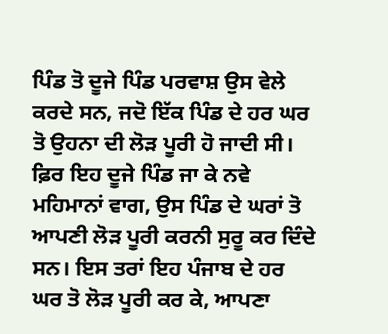ਪਿੰਡ ਤੋ ਦੂਜੇ ਪਿੰਡ ਪਰਵਾਸ਼ ਉਸ ਵੇਲੇ ਕਰਦੇ ਸਨ, ਜਦੋ ਇੱਕ ਪਿੰਡ ਦੇ ਹਰ ਘਰ ਤੋ ਉਹਨਾ ਦੀ ਲੋੜ ਪੂਰੀ ਹੋ ਜਾਦੀ ਸੀ। ਫ਼ਿਰ ਇਹ ਦੂਜੇ ਪਿੰਡ ਜਾ ਕੇ ਨਵੇ ਮਹਿਮਾਨਾਂ ਵਾਗ, ਉਸ ਪਿੰਡ ਦੇ ਘਰਾਂ ਤੋ ਆਪਣੀ ਲੋੜ ਪੂਰੀ ਕਰਨੀ ਸੁਰੂ ਕਰ ਦਿੰਦੇ ਸਨ। ਇਸ ਤਰਾਂ ਇਹ ਪੰਜਾਬ ਦੇ ਹਰ ਘਰ ਤੋ ਲੋੜ ਪੂਰੀ ਕਰ ਕੇ, ਆਪਣਾ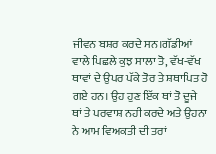ਜੀਵਨ ਬਸ਼ਰ ਕਰਦੇ ਸਨ।ਗੱਡੀਆਂ ਵਾਲੇ ਪਿਛਲੇ ਕੁਝ ਸਾਲਾ ਤੋ, ਵੱਖ-ਵੱਖ ਥਾਵਾਂ ਦੇ ਉਪਰ ਪੱਕੇ ਤੋਰ ਤੇ ਸ਼ਥਾਪਿਤ ਹੋ ਗਏ ਹਨ। ਉਹ ਹੁਣ ਇੱਕ ਥਾਂ ਤੋ ਦੂਜੇ ਥਾਂ ਤੇ ਪਰਵਾਸ਼ ਨਹੀ ਕਰਦੇ ਅਤੇ ਉਹਨਾ ਨੇ ਆਮ ਵਿਅਕਤੀ ਦੀ ਤਰਾਂ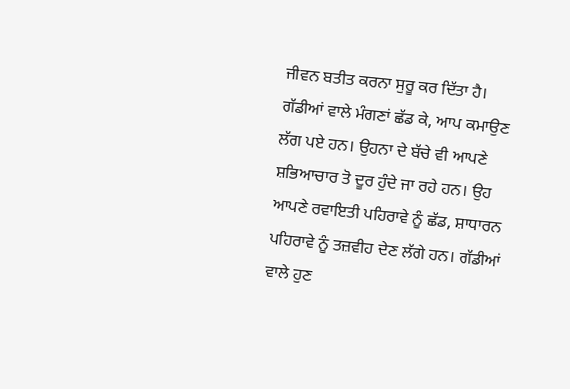ਜੀਵਨ ਬਤੀਤ ਕਰਨਾ ਸੁਰੂ ਕਰ ਦਿੱਤਾ ਹੈ। ਗੱਡੀਆਂ ਵਾਲੇ ਮੰਗਣਾਂ ਛੱਡ ਕੇ, ਆਪ ਕਮਾਉਣ ਲੱਗ ਪਏ ਹਨ। ਉਹਨਾ ਦੇ ਬੱਚੇ ਵੀ ਆਪਣੇ ਸ਼ਭਿਆਚਾਰ ਤੋ ਦੂਰ ਹੁੰਦੇ ਜਾ ਰਹੇ ਹਨ। ਉਹ ਆਪਣੇ ਰਵਾਇਤੀ ਪਹਿਰਾਵੇ ਨੂੰ ਛੱਡ, ਸ਼ਾਧਾਰਨ ਪਹਿਰਾਵੇ ਨੂੰ ਤਜ਼ਵੀਹ ਦੇਣ ਲੱਗੇ ਹਨ। ਗੱਡੀਆਂ ਵਾਲੇ ਹੁਣ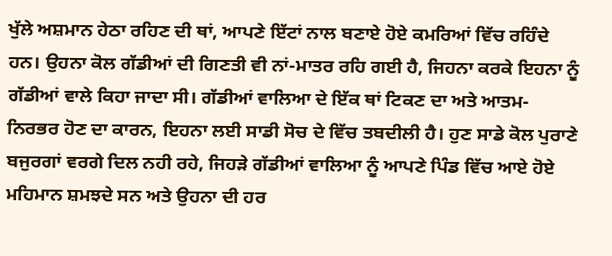ਖੁੱਲੇ ਅਸ਼ਮਾਨ ਹੇਠਾ ਰਹਿਣ ਦੀ ਥਾਂ, ਆਪਣੇ ਇੱਟਾਂ ਨਾਲ ਬਣਾਏ ਹੋਏ ਕਮਰਿਆਂ ਵਿੱਚ ਰਹਿੰਦੇ ਹਨ। ਉਹਨਾ ਕੋਲ ਗੱਡੀਆਂ ਦੀ ਗਿਣਤੀ ਵੀ ਨਾਂ-ਮਾਤਰ ਰਹਿ ਗਈ ਹੈ, ਜਿਹਨਾ ਕਰਕੇ ਇਹਨਾ ਨੂੰ ਗੱਡੀਆਂ ਵਾਲੇ ਕਿਹਾ ਜਾਦਾ ਸੀ। ਗੱਡੀਆਂ ਵਾਲਿਆ ਦੇ ਇੱਕ ਥਾਂ ਟਿਕਣ ਦਾ ਅਤੇ ਆਤਮ-ਨਿਰਭਰ ਹੋਣ ਦਾ ਕਾਰਨ, ਇਹਨਾ ਲਈ ਸਾਡੀ ਸੋਚ ਦੇ ਵਿੱਚ ਤਬਦੀਲੀ ਹੈ। ਹੁਣ ਸਾਡੇ ਕੋਲ ਪੁਰਾਣੇ ਬਜੁਰਗਾਂ ਵਰਗੇ ਦਿਲ ਨਹੀ ਰਹੇ, ਜਿਹੜੇ ਗੱਡੀਆਂ ਵਾਲਿਆ ਨੂੰ ਆਪਣੇ ਪਿੰਡ ਵਿੱਚ ਆਏ ਹੋਏ ਮਹਿਮਾਨ ਸ਼ਮਝਦੇ ਸਨ ਅਤੇ ਉਹਨਾ ਦੀ ਹਰ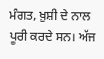ਮੰਗਤ, ਖ਼ੁਸ਼ੀ ਦੇ ਨਾਲ ਪੂਰੀ ਕਰਦੇ ਸਨ। ਅੱਜ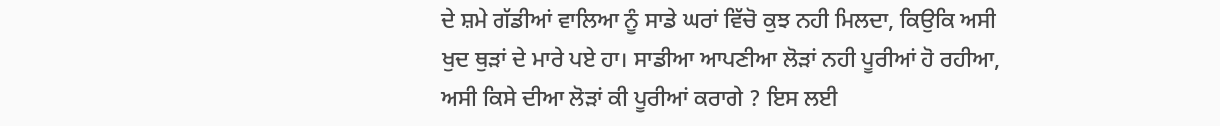ਦੇ ਸ਼ਮੇ ਗੱਡੀਆਂ ਵਾਲਿਆ ਨੂੰ ਸਾਡੇ ਘਰਾਂ ਵਿੱਚੋ ਕੁਝ ਨਹੀ ਮਿਲਦਾ, ਕਿਉਕਿ ਅਸੀ ਖੁਦ ਥੁੜਾਂ ਦੇ ਮਾਰੇ ਪਏ ਹਾ। ਸਾਡੀਆ ਆਪਣੀਆ ਲੋੜਾਂ ਨਹੀ ਪੂਰੀਆਂ ਹੋ ਰਹੀਆ, ਅਸੀ ਕਿਸੇ ਦੀਆ ਲੋੜਾਂ ਕੀ ਪੂਰੀਆਂ ਕਰਾਗੇ ? ਇਸ ਲਈ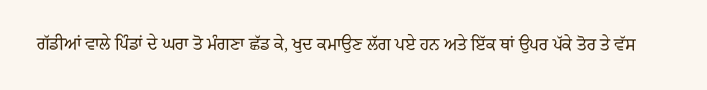ਗੱਡੀਆਂ ਵਾਲੇ ਪਿੰਡਾਂ ਦੇ ਘਰਾ ਤੋ ਮੰਗਣਾ ਛੱਡ ਕੇ, ਖੁਦ ਕਮਾਉਣ ਲੱਗ ਪਏ ਹਨ ਅਤੇ ਇੱਕ ਥਾਂ ਉਪਰ ਪੱਕੇ ਤੋਰ ਤੇ ਵੱਸ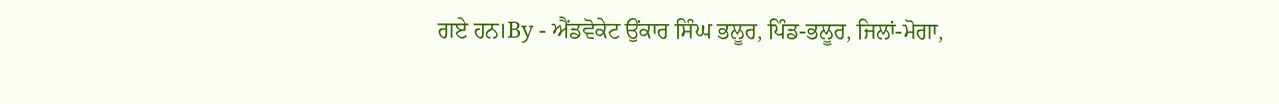ਗਏ ਹਨ।By - ਐਂਡਵੋਕੇਟ ਉਂਕਾਰ ਸਿੰਘ ਭਲੂਰ, ਪਿੰਡ-ਭਲੂਰ, ਜਿਲਾਂ-ਮੋਗਾ,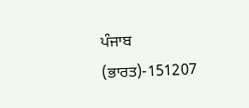ਪੰਜਾਬ (ਭਾਰਤ)-151207